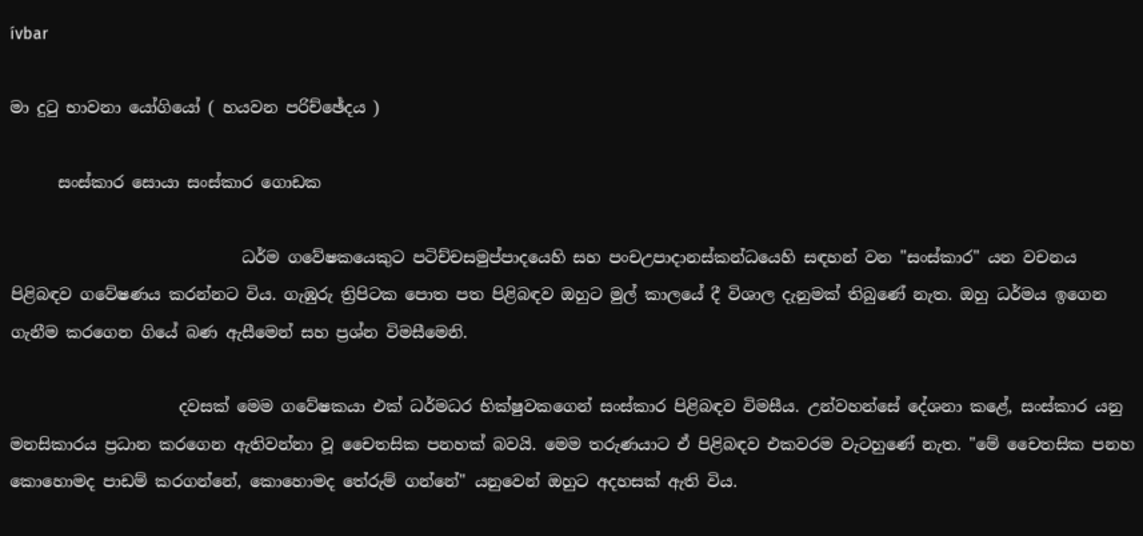ívbar

මා දුටු භාවනා යෝගියෝ ( හයවන පරිච්ඡේදය )

      සංස්කාර සොයා සංස්කාර ගොඩක

                             ධර්ම ගවේෂකයෙකුට පටිච්චසමුප්පාදයෙහි සහ පංචඋපාදානස්කන්ධයෙහි සඳහන් වන "සංස්කාර" යන වචනය පිළිබඳව ගවේෂණය කරන්නට විය. ගැඹුරු ත්‍රිපිටක පොත පත පිළිබඳව ඔහුට මුල් කාලයේ දී විශාල දැනුමක් තිබුණේ නැත. ඔහු ධර්මය ඉගෙන ගැනීම කරගෙන ගියේ බණ ඇසීමෙන් සහ ප්‍රශ්න විමසීමෙනි.

                     දවසක් මෙම ගවේෂකයා එක් ධර්මධර භික්ෂුවකගෙන් සංස්කාර පිළිබඳව විමසීය. උන්වහන්සේ දේශනා කළේ, සංස්කාර යනු මනසිකාරය ප්‍රධාන කරගෙන ඇතිවන්නා වූ චෛතසික පනහක් බවයි. මෙම තරුණයාට ඒ පිළිබඳව එකවරම වැටහුණේ නැත. "මේ චෛතසික පනහ කොහොමද පාඩම් කරගන්නේ, කොහොමද තේරුම් ගන්නේ" යනුවෙන් ඔහුට අදහසක් ඇති විය.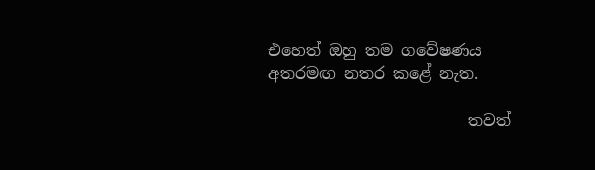එහෙත් ඔහු තම ගවේෂණය අතරමඟ නතර කළේ නැත.

                         තවත්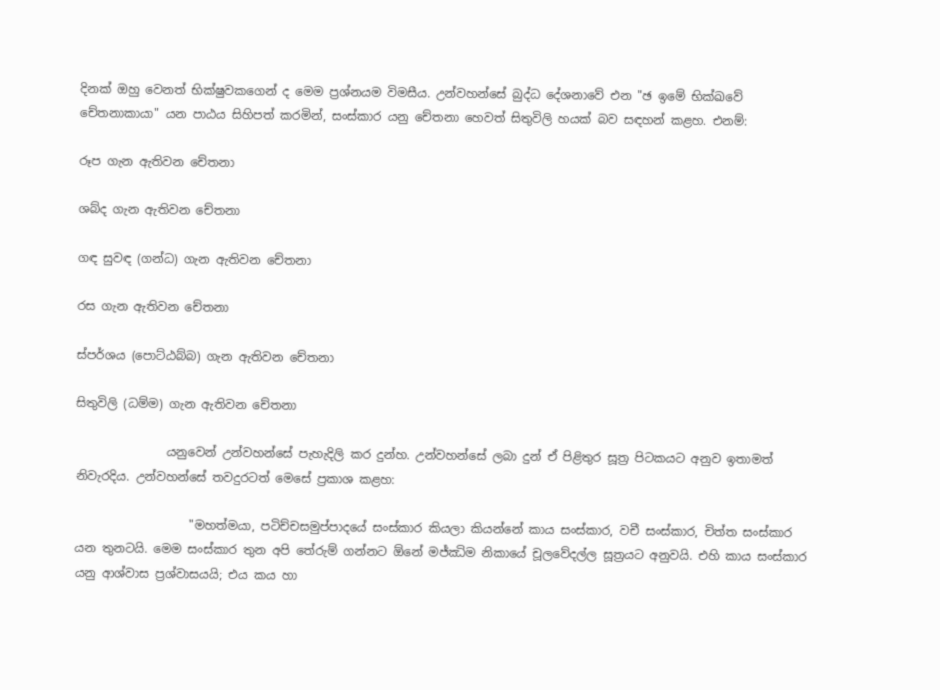දිනක් ඔහු වෙනත් භික්ෂුවකගෙන් ද මෙම ප්‍රශ්නයම විමසීය. උන්වහන්සේ බුද්ධ දේශනාවේ එන "ඡ ඉමේ භික්ඛවේ චේතනාකායා" යන පාඨය සිහිපත් කරමින්, සංස්කාර යනු චේතනා හෙවත් සිතුවිලි හයක් බව සඳහන් කළහ. එනම්:

රූප ගැන ඇතිවන චේතනා

ශබ්ද ගැන ඇතිවන චේතනා

ගඳ සුවඳ (ගන්ධ) ගැන ඇතිවන චේතනා

රස ගැන ඇතිවන චේතනා

ස්පර්ශය (පොට්ඨබ්බ) ගැන ඇතිවන චේතනා

සිතුවිලි (ධම්ම) ගැන ඇතිවන චේතනා

               යනුවෙන් උන්වහන්සේ පැහැදිලි කර දුන්හ. උන්වහන්සේ ලබා දුන් ඒ පිළිතුර සූත්‍ර පිටකයට අනුව ඉතාමත් නිවැරදිය. උන්වහන්සේ තවදුරටත් මෙසේ ප්‍රකාශ කළහ:

                   "මහත්මයා, පටිච්චසමුප්පාදයේ සංස්කාර කියලා කියන්නේ කාය සංස්කාර, වචී සංස්කාර, චිත්ත සංස්කාර යන තුනටයි. මෙම සංස්කාර තුන අපි තේරුම් ගන්නට ඕනේ මජ්ඣිම නිකායේ චූලවේදල්ල සූත්‍රයට අනුවයි. එහි කාය සංස්කාර යනු ආශ්වාස ප්‍රශ්වාසයයි; එය කය හා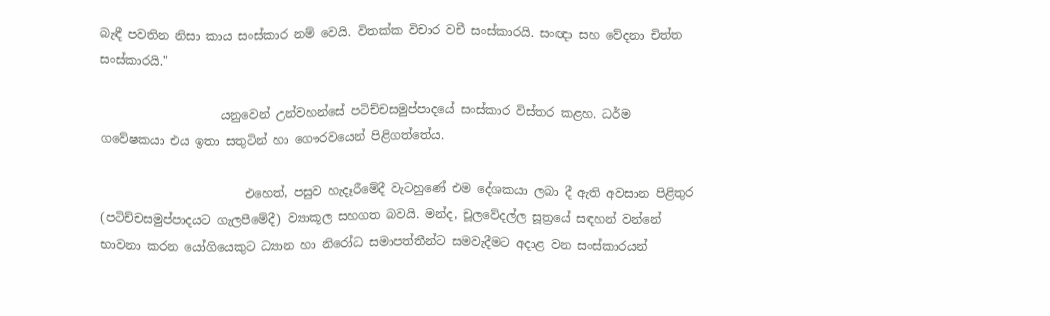බැඳී පවතින නිසා කාය සංස්කාර නම් වෙයි. විතක්ක විචාර වචී සංස්කාරයි. සංඥා සහ වේදනා චිත්ත සංස්කාරයි."

                    යනුවෙන් උන්වහන්සේ පටිච්චසමුප්පාදයේ සංස්කාර විස්තර කළහ. ධර්ම ගවේෂකයා එය ඉතා සතුටින් හා ගෞරවයෙන් පිළිගත්තේය.

                        එහෙත්, පසුව හැදෑරීමේදී වැටහුණේ එම දේශකයා ලබා දී ඇති අවසාන පිළිතුර (පටිච්චසමුප්පාදයට ගැලපීමේදී) ව්‍යාකූල සහගත බවයි. මන්ද, චූලවේදල්ල සූත්‍රයේ සඳහන් වන්නේ භාවනා කරන යෝගියෙකුට ධ්‍යාන හා නිරෝධ සමාපත්තීන්ට සමවැදීමට අදාළ වන සංස්කාරයන්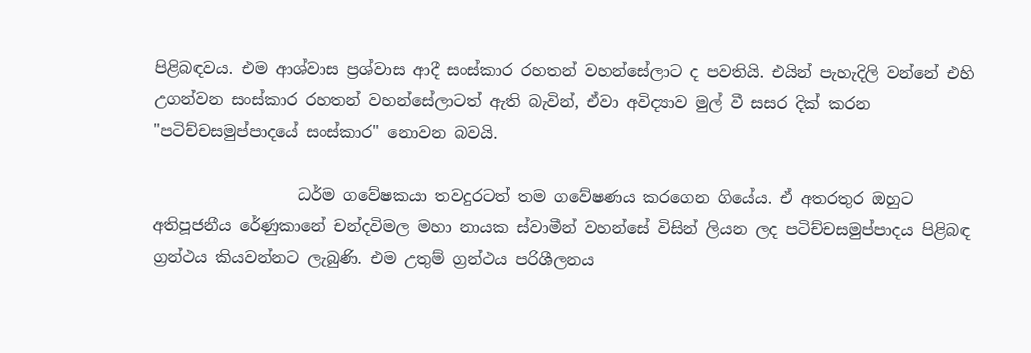පිළිබඳවය. එම ආශ්වාස ප්‍රශ්වාස ආදී සංස්කාර රහතන් වහන්සේලාට ද පවතියි. එයින් පැහැදිලි වන්නේ එහි උගන්වන සංස්කාර රහතන් වහන්සේලාටත් ඇති බැවින්, ඒවා අවිද්‍යාව මුල් වී සසර දික් කරන "පටිච්චසමුප්පාදයේ සංස්කාර" නොවන බවයි.

                  ධර්ම ගවේෂකයා තවදුරටත් තම ගවේෂණය කරගෙන ගියේය. ඒ අතරතුර ඔහුට අතිපූජනීය රේණුකානේ චන්දවිමල මහා නායක ස්වාමීන් වහන්සේ විසින් ලියන ලද පටිච්චසමුප්පාදය පිළිබඳ ග්‍රන්ථය කියවන්නට ලැබුණි. එම උතුම් ග්‍රන්ථය පරිශීලනය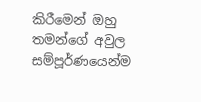කිරීමෙන් ඔහු තමන්ගේ අවුල සම්පූර්ණයෙන්ම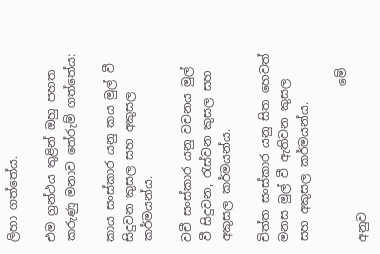ලිහා ගත්තේය.

එම ග්‍රන්ථය තුළින් ඔහු පහත කරුණු මනාව තේරුම් ගත්තේය:

කාය සංස්කාර යනු කය මුල් වී සිදුවන කුසල සහ අකුසල කර්මයන්ය.

වචී සංස්කාර යනු වචනය මුල් වී සිදුවන, රැස්වන කුසල සහ අකුසල කර්මයන්ය.

චිත්ත සංස්කාර යනු සිත හෙවත් මනස මුල් වී ඇතිවන කුසල සහ අකුසල කර්මයන්ය.

                          මේ අනුව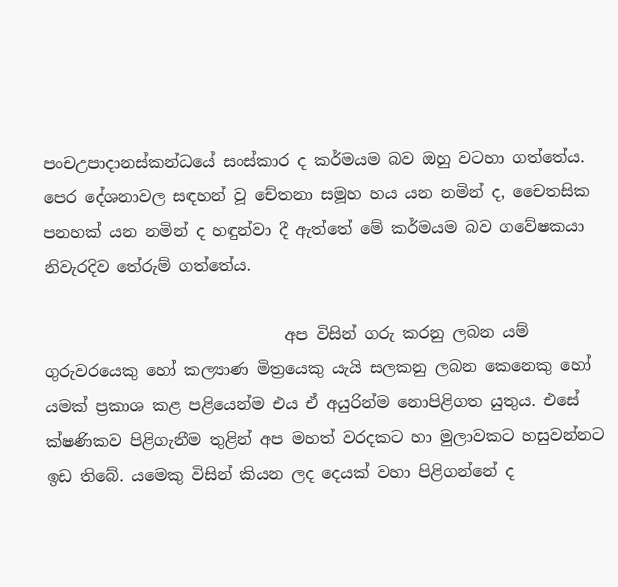පංචඋපාදානස්කන්ධයේ සංස්කාර ද කර්මයම බව ඔහු වටහා ගත්තේය. පෙර දේශනාවල සඳහන් වූ චේතනා සමූහ හය යන නමින් ද, චෛතසික පනහක් යන නමින් ද හඳුන්වා දී ඇත්තේ මේ කර්මයම බව ගවේෂකයා නිවැරදිව තේරුම් ගත්තේය.

                              අප විසින් ගරු කරනු ලබන යම් ගුරුවරයෙකු හෝ කල්‍යාණ මිත්‍රයෙකු යැයි සලකනු ලබන කෙනෙකු හෝ යමක් ප්‍රකාශ කළ පළියෙන්ම එය ඒ අයුරින්ම නොපිළිගත යුතුය. එසේ ක්ෂණිකව පිළිගැනීම තුළින් අප මහත් වරදකට හා මුලාවකට හසුවන්නට ඉඩ තිබේ. යමෙකු විසින් කියන ලද දෙයක් වහා පිළිගන්නේ ද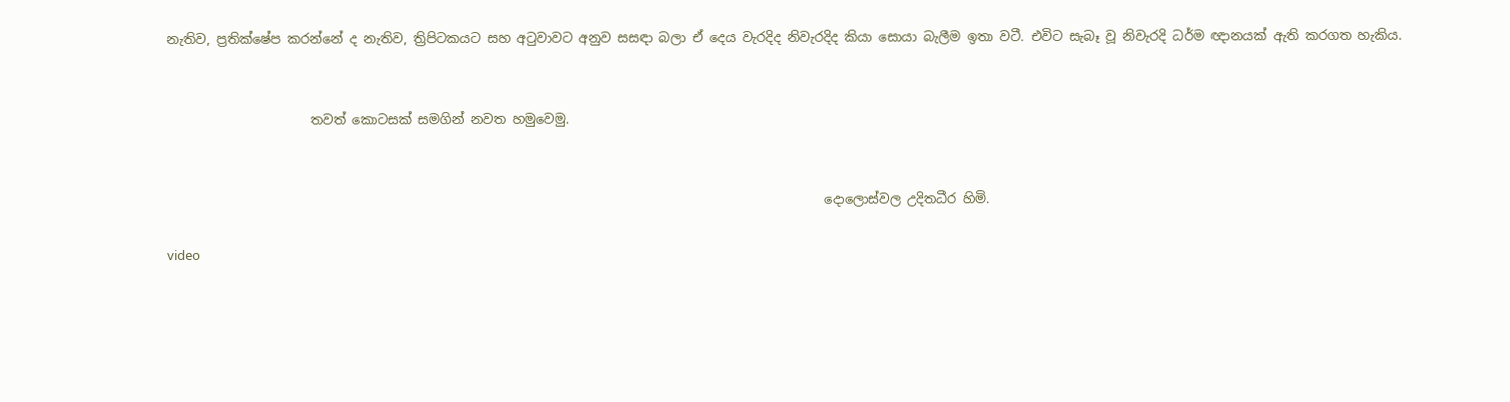නැතිව, ප්‍රතික්ෂේප කරන්නේ ද නැතිව, ත්‍රිපිටකයට සහ අටුවාවට අනුව සසඳා බලා ඒ දෙය වැරදිද නිවැරදිද කියා සොයා බැලීම ඉතා වටී. එවිට සැබෑ වූ නිවැරදි ධර්ම ඥානයක් ඇති කරගත හැකිය.


                      තවත් කොටසක් සමගින් නවත හමුවෙමු.


                                                                                                     දොලොස්වල උදිතධීර හිමි.

video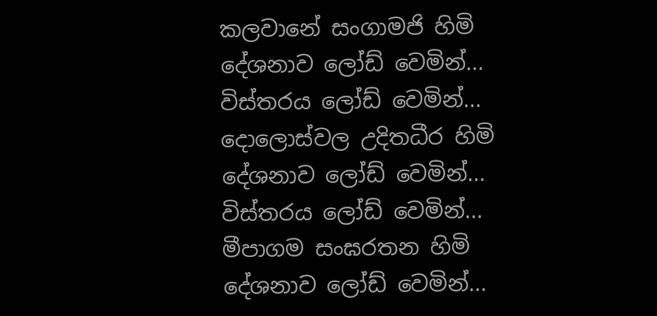කලවානේ සංගාමජි හිමි
දේශනාව ලෝඩ් වෙමින්...
විස්තරය ලෝඩ් වෙමින්...
දොලොස්වල උදිතධීර හිමි
දේශනාව ලෝඩ් වෙමින්...
විස්තරය ලෝඩ් වෙමින්...
මීපාගම සංඝරතන හිමි
දේශනාව ලෝඩ් වෙමින්...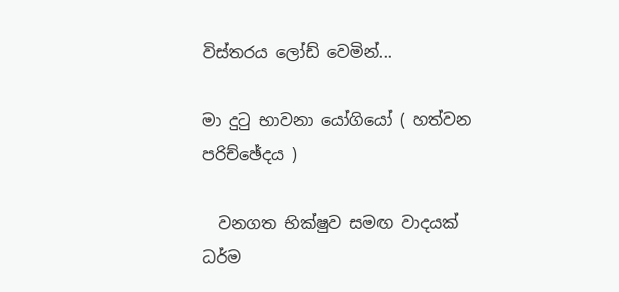විස්තරය ලෝඩ් වෙමින්...

මා දුටු භාවනා යෝගියෝ ( හත්වන පරිච්ඡේදය )

  වනගත භික්ෂුව සමඟ වාදයක්                                         ධර්ම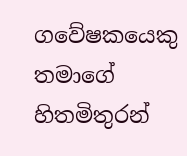ගවේෂකයෙකු තමාගේ හිතමිතුරන්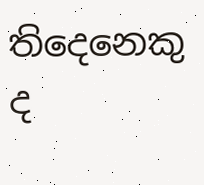තිදෙනෙකු ද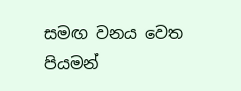සමඟ වනය වෙත පියමන්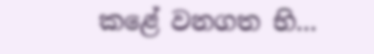කළේ වනගත භි...